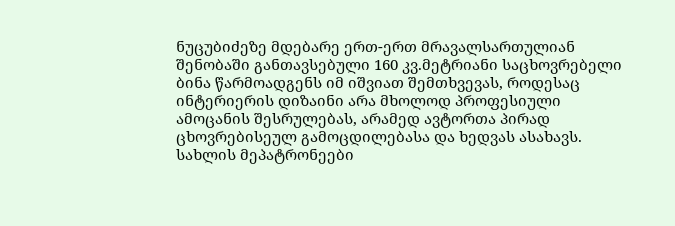ნუცუბიძეზე მდებარე ერთ-ერთ მრავალსართულიან შენობაში განთავსებული 160 კვ.მეტრიანი საცხოვრებელი ბინა წარმოადგენს იმ იშვიათ შემთხვევას, როდესაც ინტერიერის დიზაინი არა მხოლოდ პროფესიული ამოცანის შესრულებას, არამედ ავტორთა პირად ცხოვრებისეულ გამოცდილებასა და ხედვას ასახავს. სახლის მეპატრონეები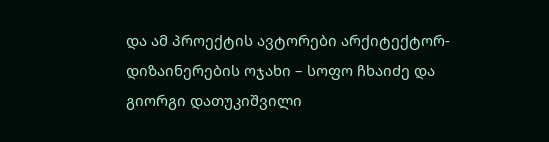და ამ პროექტის ავტორები არქიტექტორ-დიზაინერების ოჯახი – სოფო ჩხაიძე და გიორგი დათუკიშვილი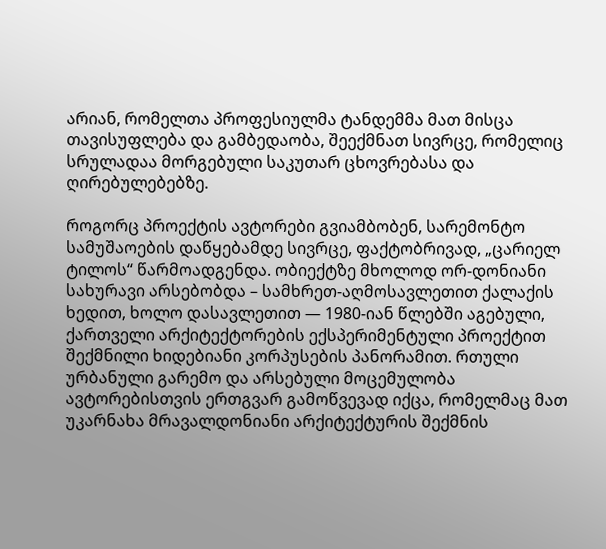არიან, რომელთა პროფესიულმა ტანდემმა მათ მისცა თავისუფლება და გამბედაობა, შეექმნათ სივრცე, რომელიც სრულადაა მორგებული საკუთარ ცხოვრებასა და ღირებულებებზე.

როგორც პროექტის ავტორები გვიამბობენ, სარემონტო სამუშაოების დაწყებამდე სივრცე, ფაქტობრივად, „ცარიელ ტილოს“ წარმოადგენდა. ობიექტზე მხოლოდ ორ-დონიანი სახურავი არსებობდა – სამხრეთ-აღმოსავლეთით ქალაქის ხედით, ხოლო დასავლეთით — 1980-იან წლებში აგებული, ქართველი არქიტექტორების ექსპერიმენტული პროექტით შექმნილი ხიდებიანი კორპუსების პანორამით. რთული ურბანული გარემო და არსებული მოცემულობა ავტორებისთვის ერთგვარ გამოწვევად იქცა, რომელმაც მათ უკარნახა მრავალდონიანი არქიტექტურის შექმნის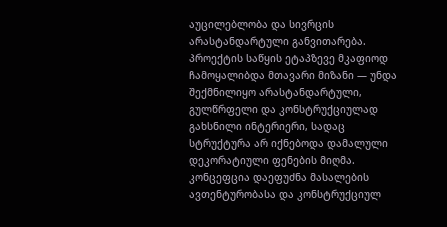აუცილებლობა და სივრცის არასტანდარტული განვითარება.
პროექტის საწყის ეტაპზევე მკაფიოდ ჩამოყალიბდა მთავარი მიზანი — უნდა შექმნილიყო არასტანდარტული, გულწრფელი და კონსტრუქციულად გახსნილი ინტერიერი, სადაც სტრუქტურა არ იქნებოდა დამალული დეკორატიული ფენების მიღმა. კონცეფცია დაეფუძნა მასალების ავთენტურობასა და კონსტრუქციულ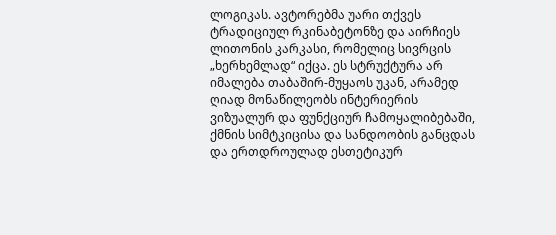ლოგიკას. ავტორებმა უარი თქვეს ტრადიციულ რკინაბეტონზე და აირჩიეს ლითონის კარკასი, რომელიც სივრცის „ხერხემლად“ იქცა. ეს სტრუქტურა არ იმალება თაბაშირ-მუყაოს უკან, არამედ ღიად მონაწილეობს ინტერიერის ვიზუალურ და ფუნქციურ ჩამოყალიბებაში, ქმნის სიმტკიცისა და სანდოობის განცდას და ერთდროულად ესთეტიკურ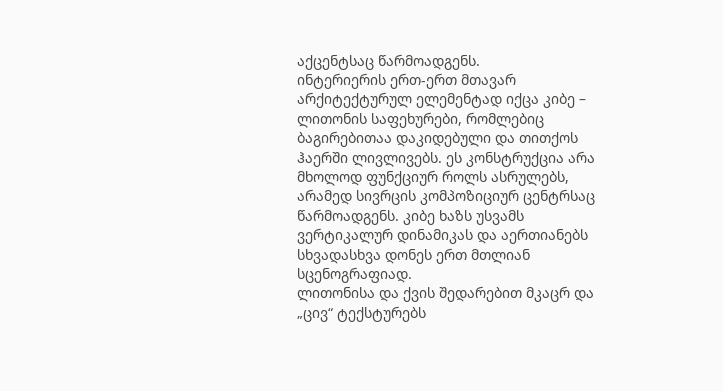აქცენტსაც წარმოადგენს.
ინტერიერის ერთ-ერთ მთავარ არქიტექტურულ ელემენტად იქცა კიბე – ლითონის საფეხურები, რომლებიც ბაგირებითაა დაკიდებული და თითქოს ჰაერში ლივლივებს. ეს კონსტრუქცია არა მხოლოდ ფუნქციურ როლს ასრულებს, არამედ სივრცის კომპოზიციურ ცენტრსაც წარმოადგენს. კიბე ხაზს უსვამს ვერტიკალურ დინამიკას და აერთიანებს სხვადასხვა დონეს ერთ მთლიან სცენოგრაფიად.
ლითონისა და ქვის შედარებით მკაცრ და „ცივ“ ტექსტურებს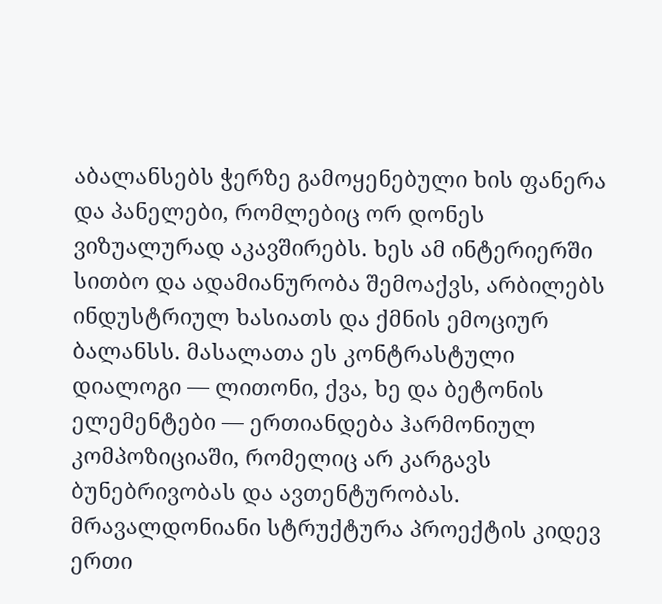აბალანსებს ჭერზე გამოყენებული ხის ფანერა და პანელები, რომლებიც ორ დონეს ვიზუალურად აკავშირებს. ხეს ამ ინტერიერში სითბო და ადამიანურობა შემოაქვს, არბილებს ინდუსტრიულ ხასიათს და ქმნის ემოციურ ბალანსს. მასალათა ეს კონტრასტული დიალოგი — ლითონი, ქვა, ხე და ბეტონის ელემენტები — ერთიანდება ჰარმონიულ კომპოზიციაში, რომელიც არ კარგავს ბუნებრივობას და ავთენტურობას.
მრავალდონიანი სტრუქტურა პროექტის კიდევ ერთი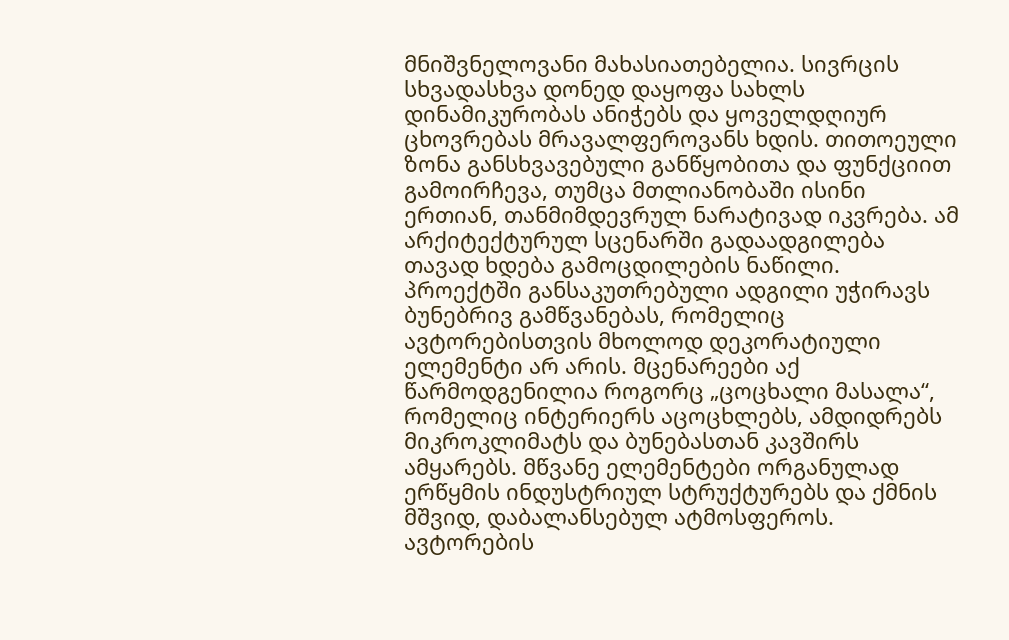მნიშვნელოვანი მახასიათებელია. სივრცის სხვადასხვა დონედ დაყოფა სახლს დინამიკურობას ანიჭებს და ყოველდღიურ ცხოვრებას მრავალფეროვანს ხდის. თითოეული ზონა განსხვავებული განწყობითა და ფუნქციით გამოირჩევა, თუმცა მთლიანობაში ისინი ერთიან, თანმიმდევრულ ნარატივად იკვრება. ამ არქიტექტურულ სცენარში გადაადგილება თავად ხდება გამოცდილების ნაწილი.
პროექტში განსაკუთრებული ადგილი უჭირავს ბუნებრივ გამწვანებას, რომელიც ავტორებისთვის მხოლოდ დეკორატიული ელემენტი არ არის. მცენარეები აქ წარმოდგენილია როგორც „ცოცხალი მასალა“, რომელიც ინტერიერს აცოცხლებს, ამდიდრებს მიკროკლიმატს და ბუნებასთან კავშირს ამყარებს. მწვანე ელემენტები ორგანულად ერწყმის ინდუსტრიულ სტრუქტურებს და ქმნის მშვიდ, დაბალანსებულ ატმოსფეროს.
ავტორების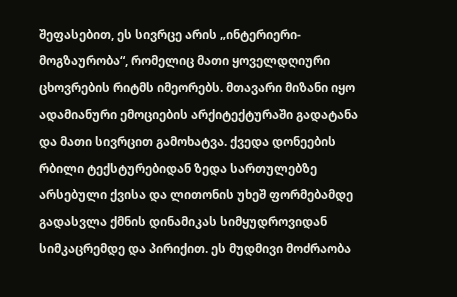შეფასებით, ეს სივრცე არის „ინტერიერი-მოგზაურობა“, რომელიც მათი ყოველდღიური ცხოვრების რიტმს იმეორებს. მთავარი მიზანი იყო ადამიანური ემოციების არქიტექტურაში გადატანა და მათი სივრცით გამოხატვა. ქვედა დონეების რბილი ტექსტურებიდან ზედა სართულებზე არსებული ქვისა და ლითონის უხეშ ფორმებამდე გადასვლა ქმნის დინამიკას სიმყუდროვიდან სიმკაცრემდე და პირიქით. ეს მუდმივი მოძრაობა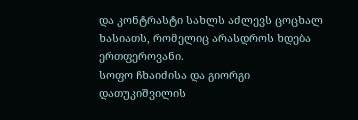და კონტრასტი სახლს აძლევს ცოცხალ ხასიათს, რომელიც არასდროს ხდება ერთფეროვანი.
სოფო ჩხაიძისა და გიორგი დათუკიშვილის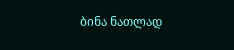ბინა ნათლად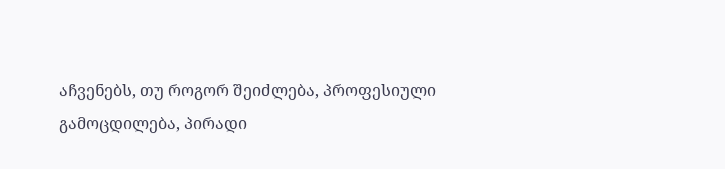აჩვენებს, თუ როგორ შეიძლება, პროფესიული გამოცდილება, პირადი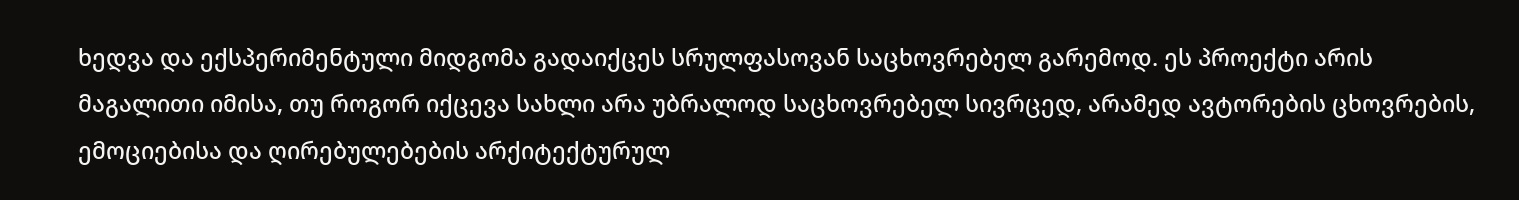ხედვა და ექსპერიმენტული მიდგომა გადაიქცეს სრულფასოვან საცხოვრებელ გარემოდ. ეს პროექტი არის მაგალითი იმისა, თუ როგორ იქცევა სახლი არა უბრალოდ საცხოვრებელ სივრცედ, არამედ ავტორების ცხოვრების, ემოციებისა და ღირებულებების არქიტექტურულ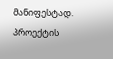მანიფესტად.
პროექტის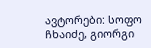ავტორები: სოფო ჩხაიძე, გიორგი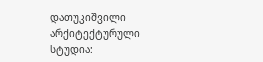დათუკიშვილი
არქიტექტურული სტუდია: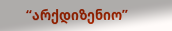“არქდიზენიო”